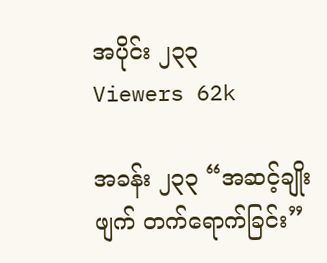အပိုင်း ၂၃၃
Viewers 62k

အခန်း ၂၃၃ “အဆင့်ချိုးဖျက် တက်ရောက်ခြင်း”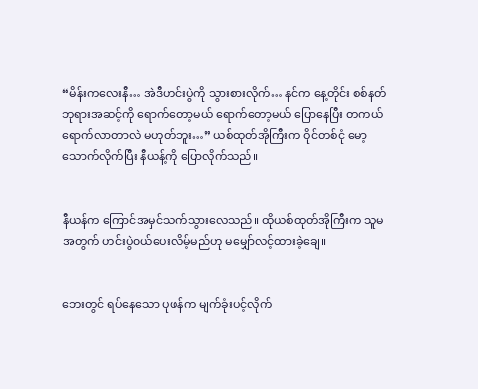“မိန်းကလေးနီ… အဲဒီဟင်းပွဲကို သွားစားလိုက်… နင်က နေ့တိုင်း စစ်နတ်ဘုရားအဆင့်ကို ရောက်တော့မယ် ရောက်တော့မယ် ပြောနေပြီး တကယ်ရောက်လာတာလဲ မဟုတ်ဘူး…” ယစ်ထုတ်အိုကြီးက ဝိုင်တစ်ငုံ မော့သောက်လိုက်ပြီး နီယန့်ကို ပြောလိုက်သည်။


နီယန်က ကြောင်အမှင်သက်သွားလေသည်။ ထိုယစ်ထုတ်အိုကြီးက သူမအတွက် ဟင်းပွဲ၀ယ်ပေးလိမ့်မည်ဟု မမျှော်လင့်ထားခဲ့ချေ။


ဘေးတွင် ရပ်နေသော ပုဖန်က မျက်ခုံးပင့်လိုက်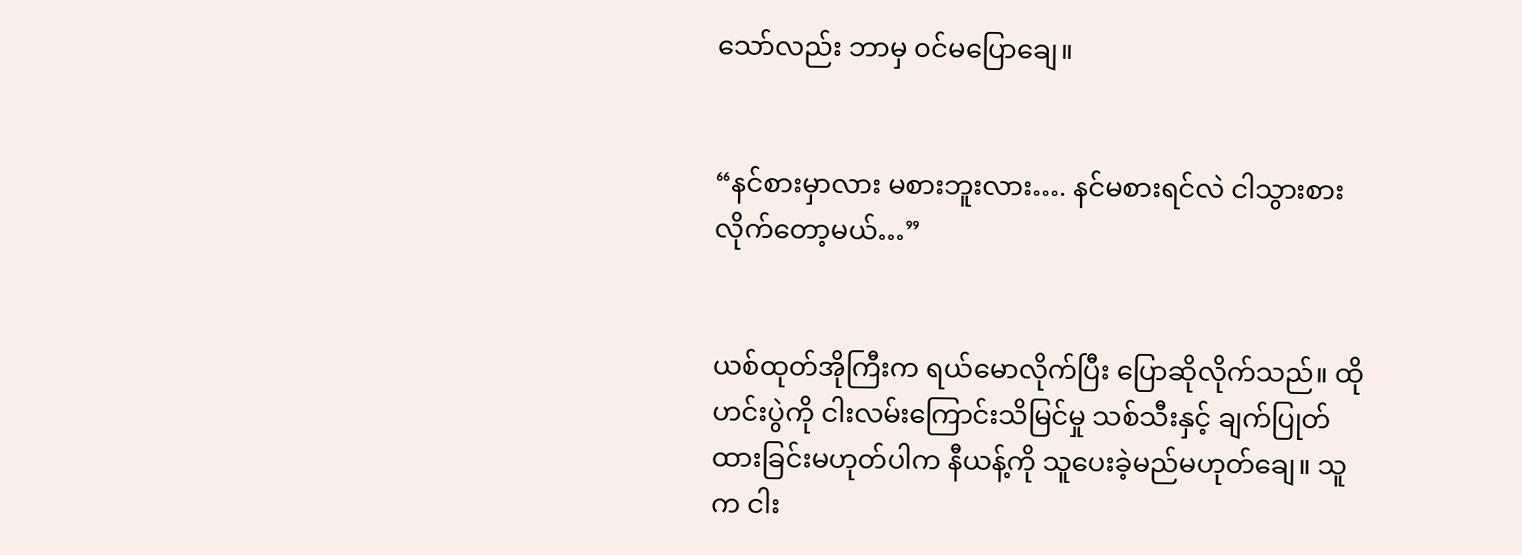သော်လည်း ဘာမှ ၀င်မပြောချေ။


“နင်စားမှာလား မစားဘူးလား…. နင်မစားရင်လဲ ငါသွားစားလိုက်တော့မယ်…”


ယစ်ထုတ်အိုကြီးက ရယ်မောလိုက်ပြီး ပြောဆိုလိုက်သည်။ ထိုဟင်းပွဲကို ငါးလမ်းကြောင်းသိမြင်မှု သစ်သီးနှင့် ချက်ပြုတ်ထားခြင်းမဟုတ်ပါက နီယန့်ကို သူပေးခဲ့မည်မဟုတ်ချေ။ သူက ငါး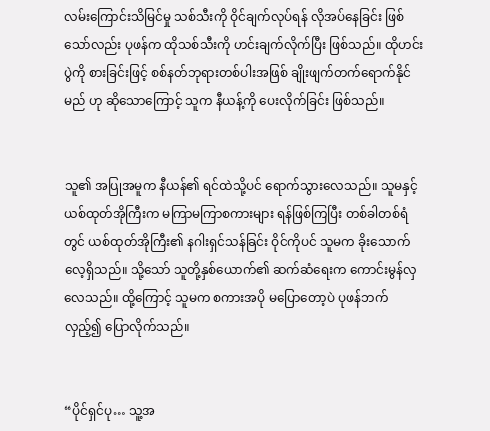လမ်းကြောင်းသိမြင်မှု သစ်သီးကို ဝိုင်ချက်လုပ်ရန် လိုအပ်နေခြင်း ဖြစ်သော်လည်း ပုဖန်က ထိုသစ်သီးကို ဟင်းချက်လိုက်ပြီး ဖြစ်သည်။ ထိုဟင်းပွဲကို စားခြင်းဖြင့် စစ်နတ်ဘုရားတစ်ပါးအဖြစ် ချိုးဖျက်တက်ရောက်နိုင်မည် ဟု ဆိုသောကြောင့် သူက နီယန့်ကို ပေးလိုက်ခြင်း ဖြစ်သည်။


သူ၏ အပြုအမူက နီယန်၏ ရင်ထဲသို့ပင် ရောက်သွားလေသည်။ သူမနှင့် ယစ်ထုတ်အိုကြီးက မကြာမကြာစကားများ ရန်ဖြစ်ကြပြီး တစ်ခါတစ်ရံတွင် ယစ်ထုတ်အိုကြီး၏ နဂါးရှင်သန်ခြင်း ဝိုင်ကိုပင် သူမက ခိုးသောက်လေ့ရှိသည်။ သို့သော် သူတို့နှစ်ယောက်၏ ဆက်ဆံရေးက ကောင်းမွန်လှလေသည်။ ထို့ကြောင့် သူမက စကားအပို မပြောတော့ပဲ ပုဖန်ဘက်လှည့်၍ ပြောလိုက်သည်။


“ပိုင်ရှင်ပု… သူ့အ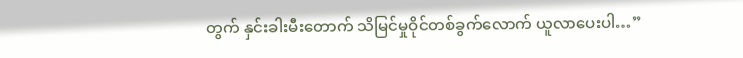တွက် နှင်းခါးမီးတောက် သိမြင်မှုဝိုင်တစ်ခွက်လောက် ယူလာပေးပါ…”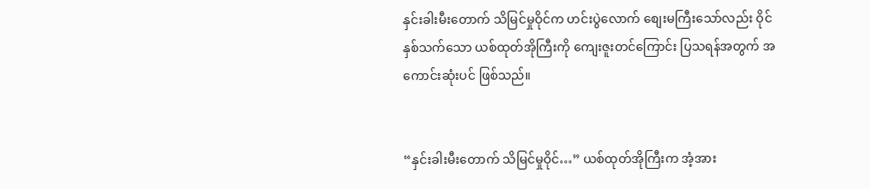နှင်းခါးမီးတောက် သိမြင်မှုဝိုင်က ဟင်းပွဲလောက် စျေးမကြီးသော်လည်း ဝိုင်နှစ်သက်သော ယစ်ထုတ်အိုကြီးကို ကျေးဇူးတင်ကြောင်း ပြသရန်အတွက် အကောင်းဆုံးပင် ဖြစ်သည်။


“နှင်းခါးမီးတောက် သိမြင်မှုဝိုင်…” ယစ်ထုတ်အိုကြီးက အံ့အား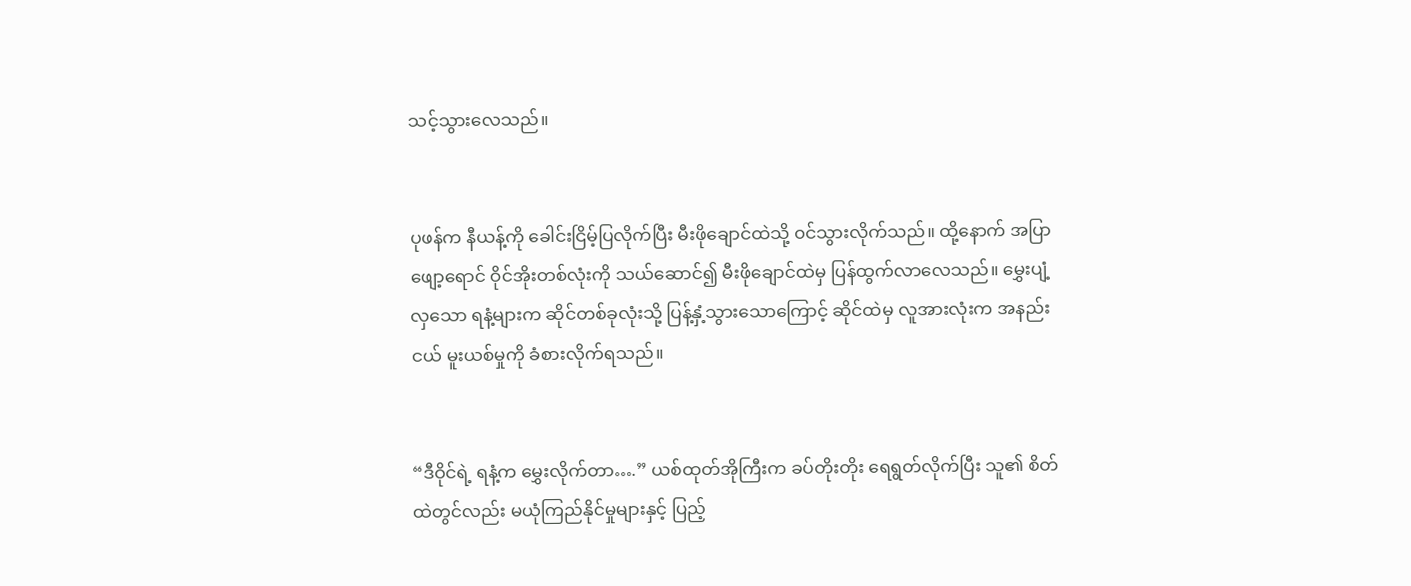သင့်သွားလေသည်။


ပုဖန်က နီယန့်ကို ခေါင်းငြိမ့်ပြလိုက်ပြီး မီးဖိုချောင်ထဲသို့ ၀င်သွားလိုက်သည်။ ထို့နောက် အပြာဖျော့ရောင် ဝိုင်အိုးတစ်လုံးကို သယ်ဆောင်၍ မီးဖိုချောင်ထဲမှ ပြန်ထွက်လာလေသည်။ မွှေးပျံ့လှသော ရနံ့များက ဆိုင်တစ်ခုလုံးသို့ ပြန့်နှံ့သွားသောကြောင့် ဆိုင်ထဲမှ လူအားလုံးက အနည်းငယ် မူးယစ်မှုကို ခံစားလိုက်ရသည်။


“ဒီဝိုင်ရဲ့ ရနံ့က မွှေးလိုက်တာ….” ယစ်ထုတ်အိုကြီးက ခပ်တိုးတိုး ရေရွတ်လိုက်ပြီး သူ၏ စိတ်ထဲတွင်လည်း မယုံကြည်နိုင်မှုများနှင့် ပြည့်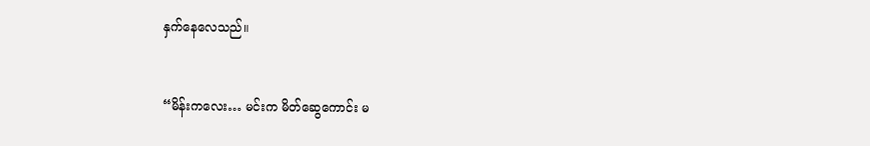နှက်နေလေသည်။


“မိန်းကလေး… မင်းက မိတ်ဆွေကောင်း မ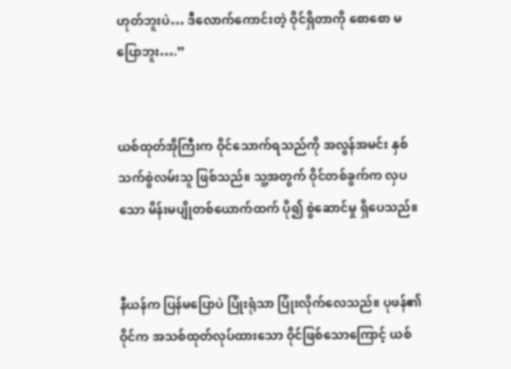ဟုတ်ဘူးပဲ… ဒီလောက်ကောင်းတဲ့ ဝိုင်ရှိတာကို စောစော မပြောဘူး….”


ယစ်ထုတ်အိုကြီးက ဝိုင်သောက်ရသည်ကို အလွန်အမင်း နှစ်သက်စွဲလမ်းသူ ဖြစ်သည်။ သူ့အတွက် ဝိုင်တစ်ခွက်က လှပသော မိန်းမပျိုတစ်ယောက်ထက် ပို၍ စွဲဆောင်မှု ရှိပေသည်။


နီယန်က ပြန်မပြောပဲ ပြုံးရုံသာ ပြုံးလိုက်လေသည်။ ပုဖန်၏ ဝိုင်က အသစ်ထုတ်လုပ်ထားသော ဝိုင်ဖြစ်သောကြောင့် ယစ်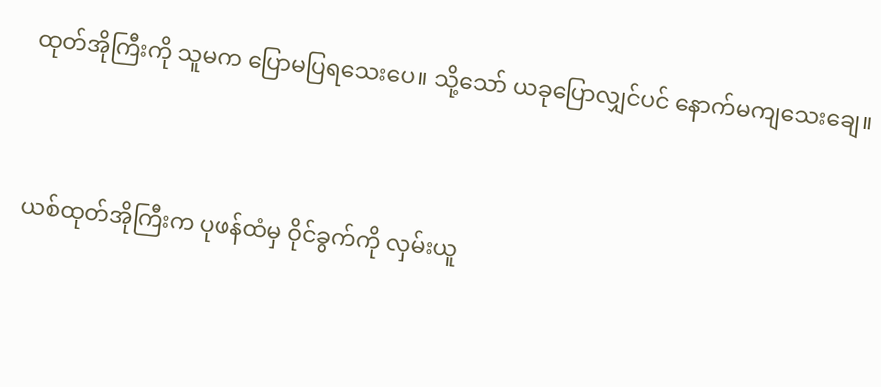ထုတ်အိုကြီးကို သူမက ပြောမပြရသေးပေ။ သို့သော် ယခုပြောလျှင်ပင် နောက်မကျသေးချေ။


ယစ်ထုတ်အိုကြီးက ပုဖန်ထံမှ ဝိုင်ခွက်ကို လှမ်းယူ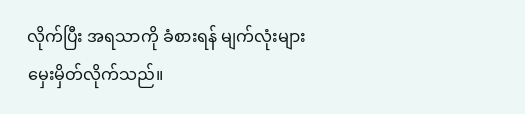လိုက်ပြီး အရသာကို ခံစားရန် မျက်လုံးများ မှေးမှိတ်လိုက်သည်။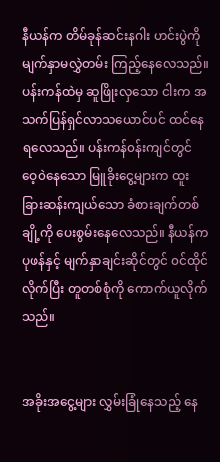နီယန်က တိမ်ခုန်ဆင်းနဂါး ဟင်းပွဲကို မျက်နှာမလွှဲတမ်း ကြည့်နေလေသည်။ ပန်းကန်ထဲမှ ဆူဖြိုးလှသော ငါးက အသက်ပြန်ရှင်လာသယောင်ပင် ထင်နေရလေသည်။ ပန်းကန်၀န်းကျင်တွင် ဝေ့၀ဲနေသော မြူခိုးငွေ့များက ထူးခြားဆန်းကျယ်သော ခံစားချက်တစ်ချို့ကို ပေးစွမ်းနေလေသည်။ နီယန်က ပုဖန်နှင့် မျက်နှာချင်းဆိုင်တွင် ၀င်ထိုင်လိုက်ပြီး တူတစ်စုံကို ကောက်ယူလိုက်သည်။


အခိုးအငွေ့များ လွှမ်းခြုံနေသည့် နေ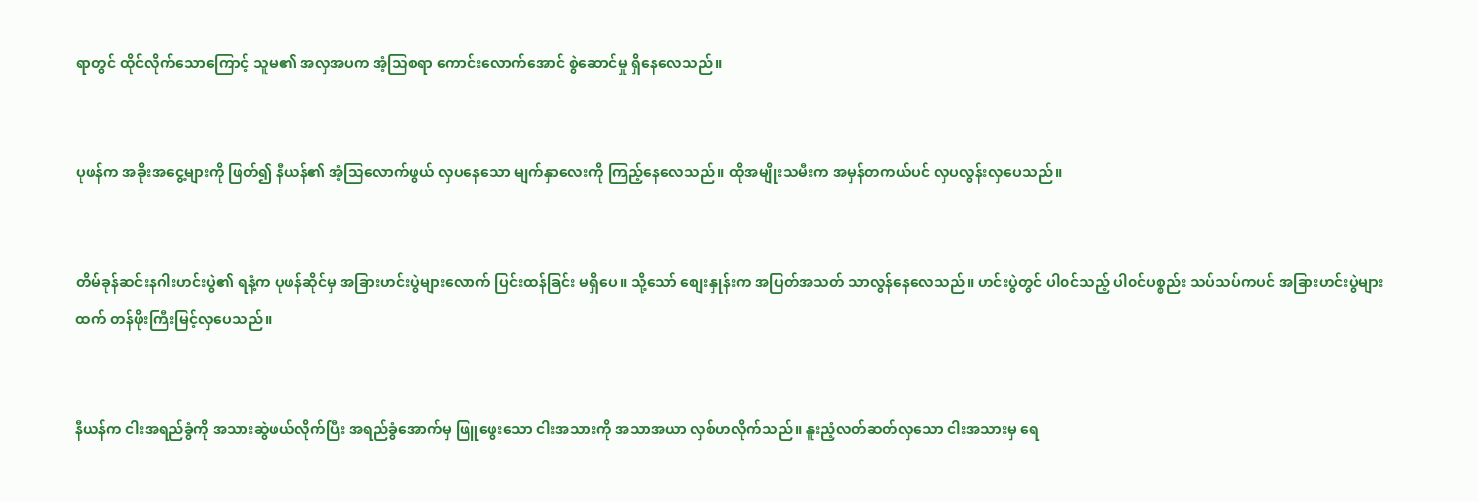ရာတွင် ထိုင်လိုက်သောကြောင့် သူမ၏ အလှအပက အံ့သြစရာ ကောင်းလောက်အောင် စွဲဆောင်မှု ရှိနေလေသည်။


ပုဖန်က အခိုးအငွေ့များကို ဖြတ်၍ နီယန်၏ အံ့သြလောက်ဖွယ် လှပနေသော မျက်နှာလေးကို ကြည့်နေလေသည်။ ထိုအမျိုးသမီးက အမှန်တကယ်ပင် လှပလွန်းလှပေသည်။


တိမ်ခုန်ဆင်းနဂါးဟင်းပွဲ၏ ရနံ့က ပုဖန်ဆိုင်မှ အခြားဟင်းပွဲများလောက် ပြင်းထန်ခြင်း မရှိပေ။ သို့သော် စျေးနှုန်းက အပြတ်အသတ် သာလွန်နေလေသည်။ ဟင်းပွဲတွင် ပါ၀င်သည့် ပါ၀င်ပစ္စည်း သပ်သပ်ကပင် အခြားဟင်းပွဲများထက် တန်ဖိုးကြီးမြင့်လှပေသည်။


နီယန်က ငါးအရည်ခွံကို အသားဆွဲဖယ်လိုက်ပြီး အရည်ခွံအောက်မှ ဖြူဖွေးသော ငါးအသားကို အသာအယာ လှစ်ဟလိုက်သည်။ နူးညံ့လတ်ဆတ်လှသော ငါးအသားမှ ရေ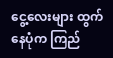ငွေ့လေးများ ထွက်နေပုံက ကြည်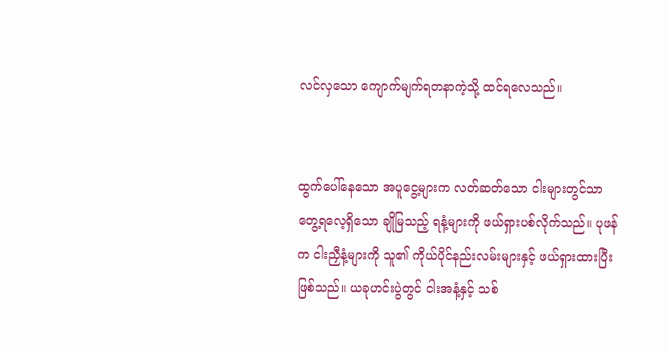လင်လှသော ကျောက်မျက်ရတနာကဲ့သို့ ထင်ရလေသည်။


ထွက်ပေါ်နေသော အပူငွေ့များက လတ်ဆတ်သော ငါးများတွင်သာ တွေ့ရလေ့ရှိသော ချိုမြသည့် ရနံ့များကို ဖယ်ရှားပစ်လိုက်သည်။ ပုဖန်က ငါးညှီနံ့များကို သူ၏ ကိုယ်ပိုင်နည်းလမ်းများနှင့် ဖယ်ရှားထားပြီး ဖြစ်သည်။ ယခုဟင်းပွဲတွင် ငါးအနံ့နှင့် သစ်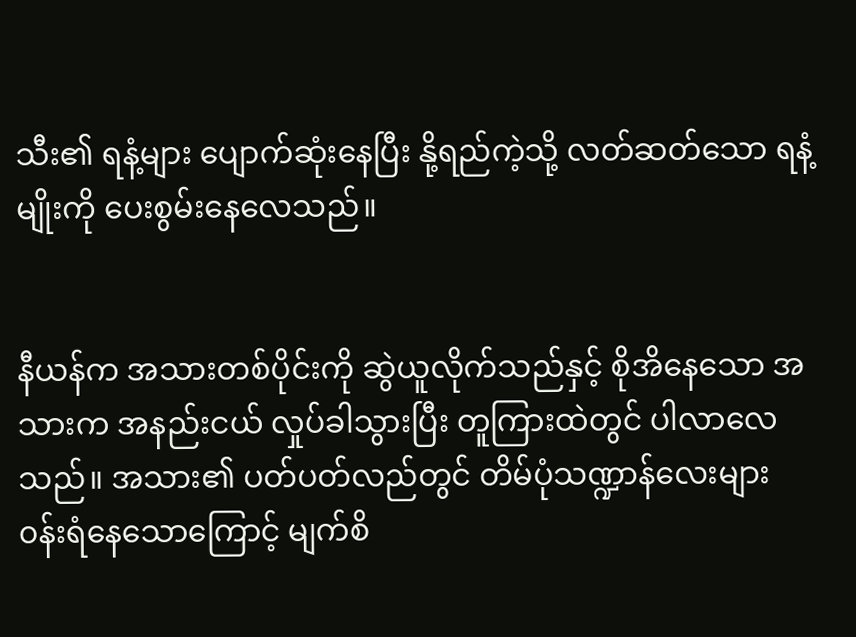သီး၏ ရနံ့များ ပျောက်ဆုံးနေပြီး နို့ရည်ကဲ့သို့ လတ်ဆတ်သော ရနံ့မျိုးကို ပေးစွမ်းနေလေသည်။


နီယန်က အသားတစ်ပိုင်းကို ဆွဲယူလိုက်သည်နှင့် စိုအိနေသော အသားက အနည်းငယ် လှုပ်ခါသွားပြီး တူကြားထဲတွင် ပါလာလေသည်။ အသား၏ ပတ်ပတ်လည်တွင် တိမ်ပုံသဏ္ဍာန်လေးများ ၀န်းရံနေသောကြောင့် မျက်စိ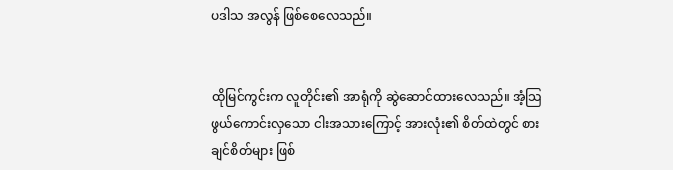ပဒါသ အလွန် ဖြစ်စေလေသည်။


ထိုမြင်ကွင်းက လူတိုင်း၏ အာရုံကို ဆွဲဆောင်ထားလေသည်။ အံ့သြဖွယ်ကောင်းလှသော ငါးအသားကြောင့် အားလုံး၏ စိတ်ထဲတွင် စားချင်စိတ်များ ဖြစ်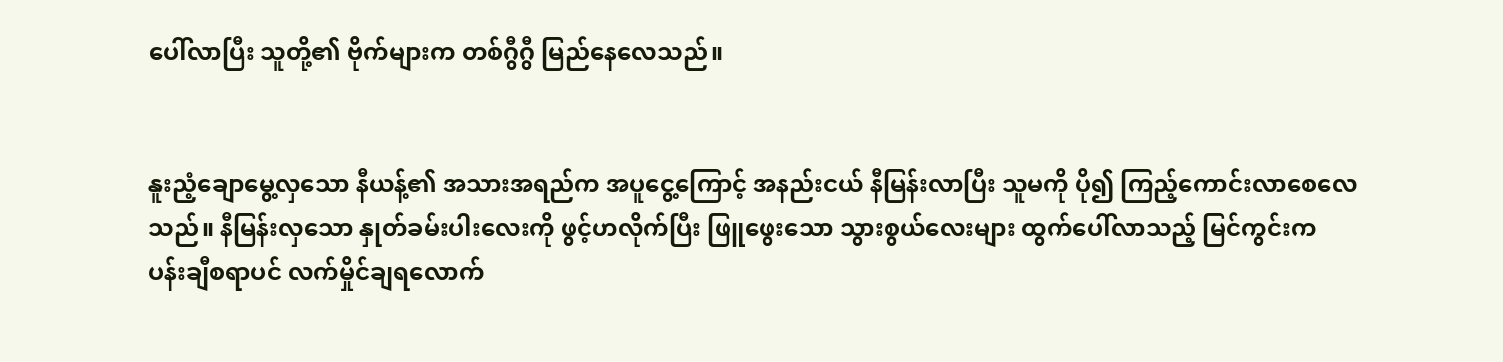ပေါ်လာပြီး သူတို့၏ ဗိုက်များက တစ်ဂွီဂွီ မြည်နေလေသည်။


နူးညံ့ချောမွေ့လှသော နီယန့်၏ အသားအရည်က အပူငွေ့ကြောင့် အနည်းငယ် နီမြန်းလာပြီး သူမကို ပို၍ ကြည့်ကောင်းလာစေလေသည်။ နီမြန်းလှသော နှုတ်ခမ်းပါးလေးကို ဖွင့်ဟလိုက်ပြီး ဖြူဖွေးသော သွားစွယ်လေးများ ထွက်ပေါ်လာသည့် မြင်ကွင်းက ပန်းချီစရာပင် လက်မှိုင်ချရလောက်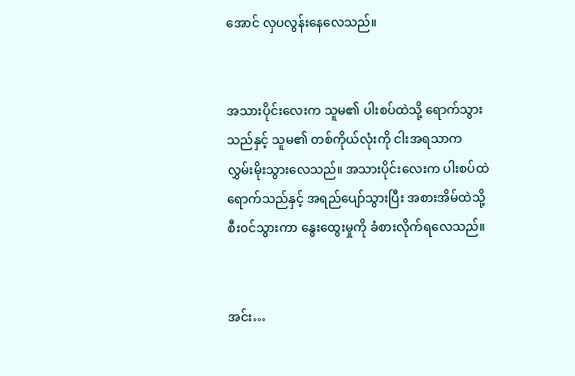အောင် လှပလွန်းနေလေသည်။


အသားပိုင်းလေးက သူမ၏ ပါးစပ်ထဲသို့ ရောက်သွားသည်နှင့် သူမ၏ တစ်ကိုယ်လုံးကို ငါးအရသာက လွှမ်းမိုးသွားလေသည်။ အသားပိုင်းလေးက ပါးစပ်ထဲ ရောက်သည်နှင့် အရည်ပျော်သွားပြီး အစားအိမ်ထဲသို့ စီး၀င်သွားကာ နွေးထွေးမှုကို ခံစားလိုက်ရလေသည်။


အင်း…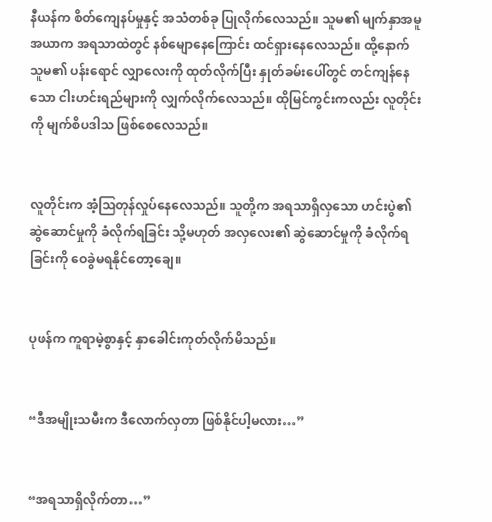နီယန်က စိတ်ကျေနပ်မှုနှင့် အသံတစ်ခု ပြုလိုက်လေသည်။ သူမ၏ မျက်နှာအမူအယာက အရသာထဲတွင် နစ်မျောနေကြောင်း ထင်ရှားနေလေသည်။ ထို့နောက် သူမ၏ ပန်းရောင် လျှာလေးကို ထုတ်လိုက်ပြီး နှုတ်ခမ်းပေါ်တွင် တင်ကျန်နေသော ငါးဟင်းရည်များကို လျှက်လိုက်လေသည်။ ထိုမြင်ကွင်းကလည်း လူတိုင်းကို မျက်စိပဒါသ ဖြစ်စေလေသည်။


လူတိုင်းက အံ့သြတုန်လှုပ်နေလေသည်။ သူတို့က အရသာရှိလှသော ဟင်းပွဲ၏ ဆွဲဆောင်မှုကို ခံလိုက်ရခြင်း သို့မဟုတ် အလှလေး၏ ဆွဲဆောင်မှုကို ခံလိုက်ရခြင်းကို ဝေခွဲမရနိုင်တော့ချေ။


ပုဖန်က ကူရာမဲ့စွာနှင့် နှာခေါင်းကုတ်လိုက်မိသည်။


“ဒီအမျိုးသမီးက ဒီလောက်လှတာ ဖြစ်နိုင်ပါ့မလား…”


“အရသာရှိလိုက်တာ…”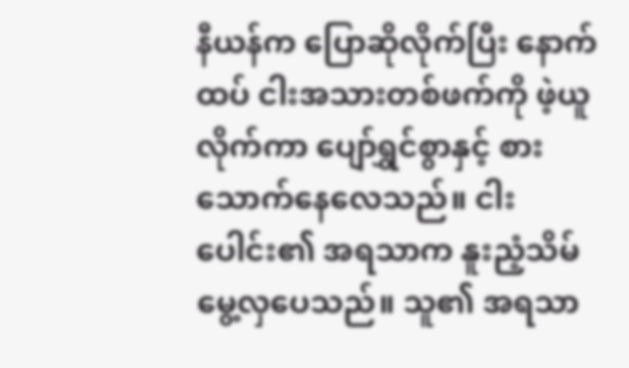နီယန်က ပြောဆိုလိုက်ပြီး နောက်ထပ် ငါးအသားတစ်ဖက်ကို ဖဲ့ယူလိုက်ကာ ပျော်ရွှင်စွာနှင့် စားသောက်နေလေသည်။ ငါးပေါင်း၏ အရသာက နူးညံ့သိမ်မွေ့လှပေသည်။ သူ၏ အရသာ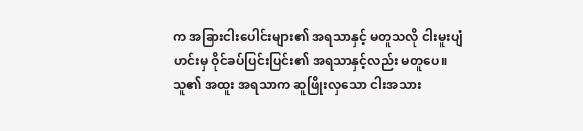က အခြားငါးပေါင်းများ၏ အရသာနှင့် မတူသလို ငါးမူးပျံဟင်းမှ ဝိုင်ခပ်ပြင်းပြင်း၏ အရသာနှင့်လည်း မတူပေ။ သူ၏ အထူး အရသာက ဆူဖြိုးလှသော ငါးအသား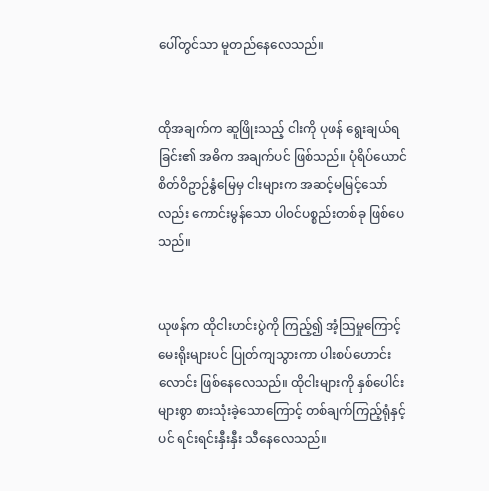ပေါ်တွင်သာ မူတည်နေလေသည်။


ထိုအချက်က ဆူဖြိုးသည့် ငါးကို ပုဖန် ရွေးချယ်ရခြင်း၏ အဓိက အချက်ပင် ဖြစ်သည်။ ပုံရိပ်ယောင် စိတ်ဝိဥာဉ်နွံမြေမှ ငါးများက အဆင့်မမြင့်သော်လည်း ကောင်းမွန်သော ပါ၀င်ပစ္စည်းတစ်ခု ဖြစ်ပေသည်။


ယုဖန်က ထိုငါးဟင်းပွဲကို ကြည့်၍ အံ့သြမှုကြောင့် မေးရိုးများပင် ပြုတ်ကျသွားကာ ပါးစပ်ဟောင်းလောင်း ဖြစ်နေလေသည်။ ထိုငါးများကို နှစ်ပေါင်းများစွာ စားသုံးခဲ့သောကြောင့် တစ်ချက်ကြည့်ရုံနှင့်ပင် ရင်းရင်းနှီးနှီး သီနေလေသည်။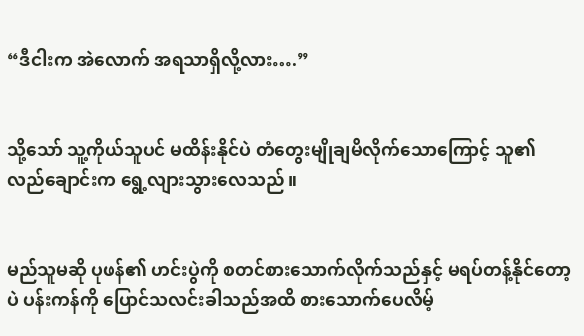“ဒီငါးက အဲလောက် အရသာရှိလို့လား….”


သို့သော် သူ့ကိုယ်သူပင် မထိန်းနိုင်ပဲ တံတွေးမျိုချမိလိုက်သောကြောင့် သူ၏ လည်ချောင်းက ရွေ့လျားသွားလေသည်။


မည်သူမဆို ပုဖန်၏ ဟင်းပွဲကို စတင်စားသောက်လိုက်သည်နှင့် မရပ်တန့်နိုင်တော့ပဲ ပန်းကန်ကို ပြောင်သလင်းခါသည်အထိ စားသောက်ပေလိမ့်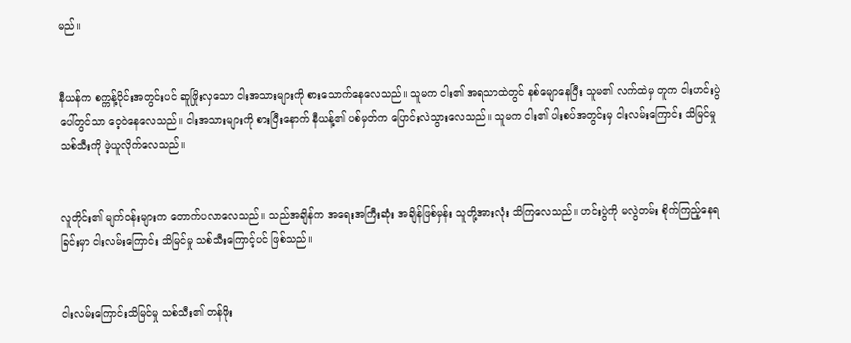မည်။


နီယန်က စက္ကန့်ပိုင်းအတွင်းပင် ဆူဖြိုးလှသော ငါးအသားများကို စားသောက်နေလေသည်။ သူမက ငါး၏ အရသာထဲတွင် နစ်မျောနေပြီး သူမ၏ လက်ထဲမှ တူက ငါးဟင်းပွဲပေါ်တွင်သာ ဝေ့၀ဲနေလေသည်။ ငါးအသားများကို စားပြီးနောက် နီယန့်၏ ပစ်မှတ်က ပြောင်းလဲသွားလေသည်။ သူမက ငါး၏ ပါးစပ်အတွင်းမှ ငါးလမ်းကြောင်း သိမြင်မှု သစ်သီးကို ဖဲ့ယူလိုက်လေသည်။


လူတိုင်း၏ မျက်၀န်းများက တောက်ပလာလေသည်။ သည်အချိန်က အရေးအကြီးဆုံး အချိန်ဖြစ်မှန်း သူတို့အားလုံး သိကြလေသည်။ ဟင်းပွဲကို မလွဲတမ်း စိုက်ကြည့်နေရခြင်းမှာ ငါးလမ်းကြောင်း သိမြင်မှု သစ်သီးကြောင့်ပင် ဖြစ်သည်။


ငါးလမ်းကြောင်းသိမြင်မှု သစ်သီး၏ တန်ဖိုး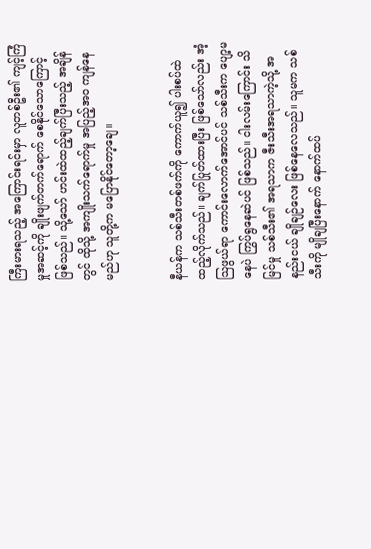ကြီးမားရသည့် အကြောင်းရင်းမှာ လူတစ်ဦး၏ ကျင့်ကြံမှုအဆင့်ကို ချိုးဖျက်တက်ရောက် စေနိုင်သောကြောင့် ဖြစ်သည်။ သို့သော် ဟင်းထဲထည့်ချက်ပြီးသည့် အချိန်တွင် ထိုသို့ အကျိုးသက်ရောက်မှု အပြည့်အ၀ ကျန်နေမည်ဟု သူတို့က မပြောနိုင်တော့ချေ။


နီယန်က သစ်သီးတစ်ဖက်ကို ကောက်ယူ၍ ပါးစပ်ထဲ ထည့်လိုက်သည်။ ချက်ပြုတ်ထားပြီး ဖြစ်သော်လည်း အံ့သြဖွယ်ရာ ကောင်းလောက်အောင်ပင် သစ်သီးက ပျော့မနေပဲ ကြွပ်ရွနေဆဲပင် ဖြစ်သည်။ ငါးလမ်းကြောင်း သိမြင်မှု သစ်သီး၏ အရသာက ဇီးသီးအရသာကဲ့သို့ အနည်းငယ် ချိုချဉ်လေး ဖြစ်နေလေသည်။ သူမက သစ်သီးကို မျိုချပြီးနောက် နောက်ထပ်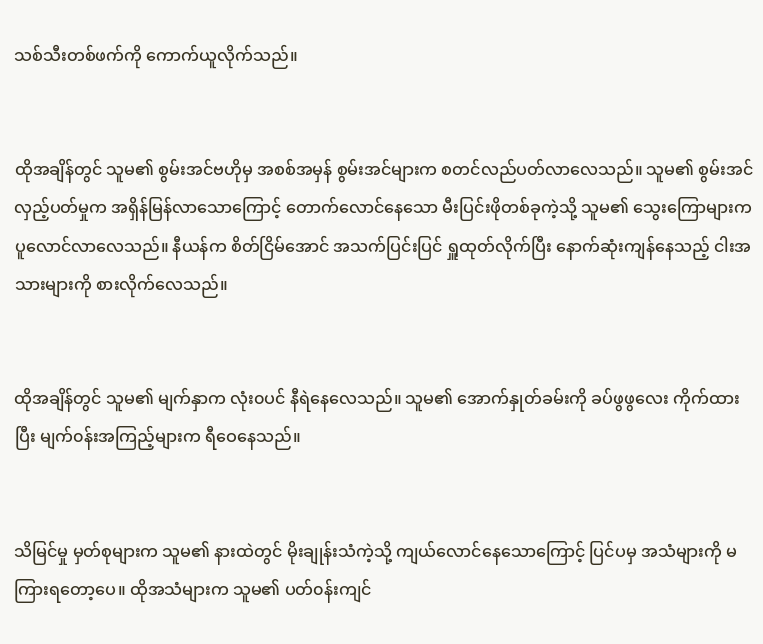သစ်သီးတစ်ဖက်ကို ကောက်ယူလိုက်သည်။


ထိုအချိန်တွင် သူမ၏ စွမ်းအင်ဗဟိုမှ အစစ်အမှန် စွမ်းအင်များက စတင်လည်ပတ်လာလေသည်။ သူမ၏ စွမ်းအင်လှည့်ပတ်မှုက အရှိန်မြန်လာသောကြောင့် တောက်လောင်နေသော မီးပြင်းဖိုတစ်ခုကဲ့သို့ သူမ၏ သွေးကြောများက ပူလောင်လာလေသည်။ နီယန်က စိတ်ငြိမ်အောင် အသက်ပြင်းပြင် ရှူထုတ်လိုက်ပြီး နောက်ဆုံးကျန်နေသည့် ငါးအသားများကို စားလိုက်လေသည်။


ထိုအချိန်တွင် သူမ၏ မျက်နှာက လုံး၀ပင် နီရဲနေလေသည်။ သူမ၏ အောက်နှုတ်ခမ်းကို ခပ်ဖွဖွလေး ကိုက်ထားပြီး မျက်၀န်းအကြည့်များက ရီဝေနေသည်။


သိမြင်မှု မှတ်စုများက သူမ၏ နားထဲတွင် မိုးချုန်းသံကဲ့သို့ ကျယ်လောင်နေသောကြောင့် ပြင်ပမှ အသံများကို မကြားရတော့ပေ။ ထိုအသံများက သူမ၏ ပတ်၀န်းကျင်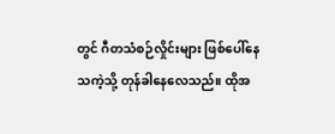တွင် ဂီတသံစဉ်လှိုင်းများ ဖြစ်ပေါ်နေသကဲ့သို့ တုန်ခါနေလေသည်။ ထိုအ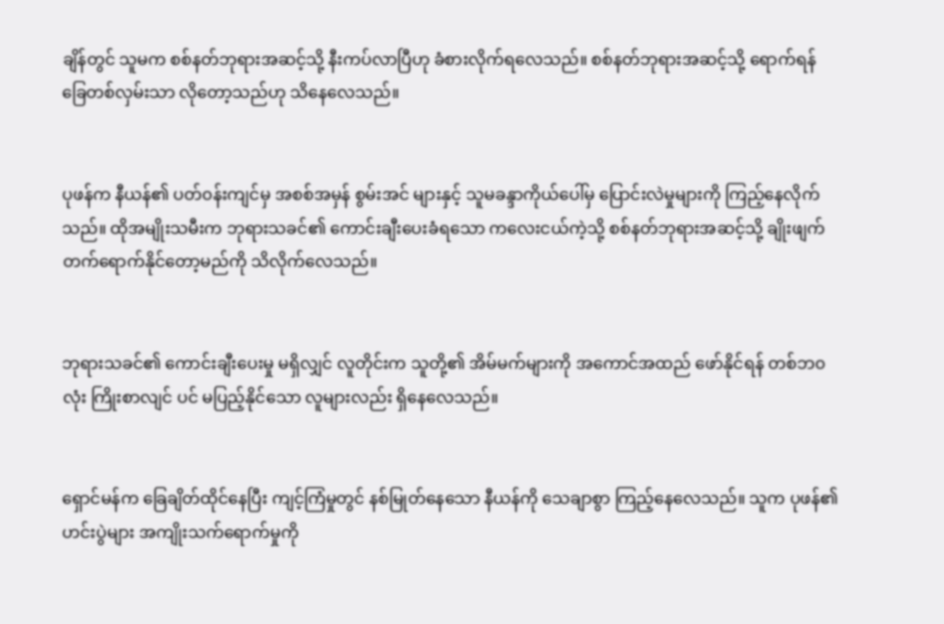ချိန်တွင် သူမက စစ်နတ်ဘုရားအဆင့်သို့ နီးကပ်လာပြီဟု ခံစားလိုက်ရလေသည်။ စစ်နတ်ဘုရားအဆင့်သို့ ရောက်ရန် ခြေတစ်လှမ်းသာ လိုတော့သည်ဟု သိနေလေသည်။


ပုဖန်က နီယန်၏ ပတ်၀န်းကျင်မှ အစစ်အမှန် စွမ်းအင် များနှင့် သူမခန္ဒာကိုယ်ပေါ်မှ ပြောင်းလဲမှုများကို ကြည့်နေလိုက်သည်။ ထိုအမျိုးသမီးက ဘုရားသခင်၏ ကောင်းချီးပေးခံရသော ကလေးငယ်ကဲ့သို့ စစ်နတ်ဘုရားအဆင့်သို့ ချိုးဖျက်တက်ရောက်နိုင်တော့မည်ကို သိလိုက်လေသည်။


ဘုရားသခင်၏ ကောင်းချီးပေးမှု မရှိလျှင် လူတိုင်းက သူတို့၏ အိမ်မက်များကို အကောင်အထည် ဖော်နိုင်ရန် တစ်ဘ၀လုံး ကြိုးစာလျင် ပင် မပြည့်နိုင်သော လူများလည်း ရှိနေလေသည်။


ရှောင်မန်က ခြေချိတ်ထိုင်နေပြီး ကျင့်ကြံမှုတွင် နစ်မြုတ်နေသော နီယန်ကို သေချာစွာ ကြည့်နေလေသည်။ သူက ပုဖန်၏ ဟင်းပွဲများ အကျိုးသက်ရောက်မှုကို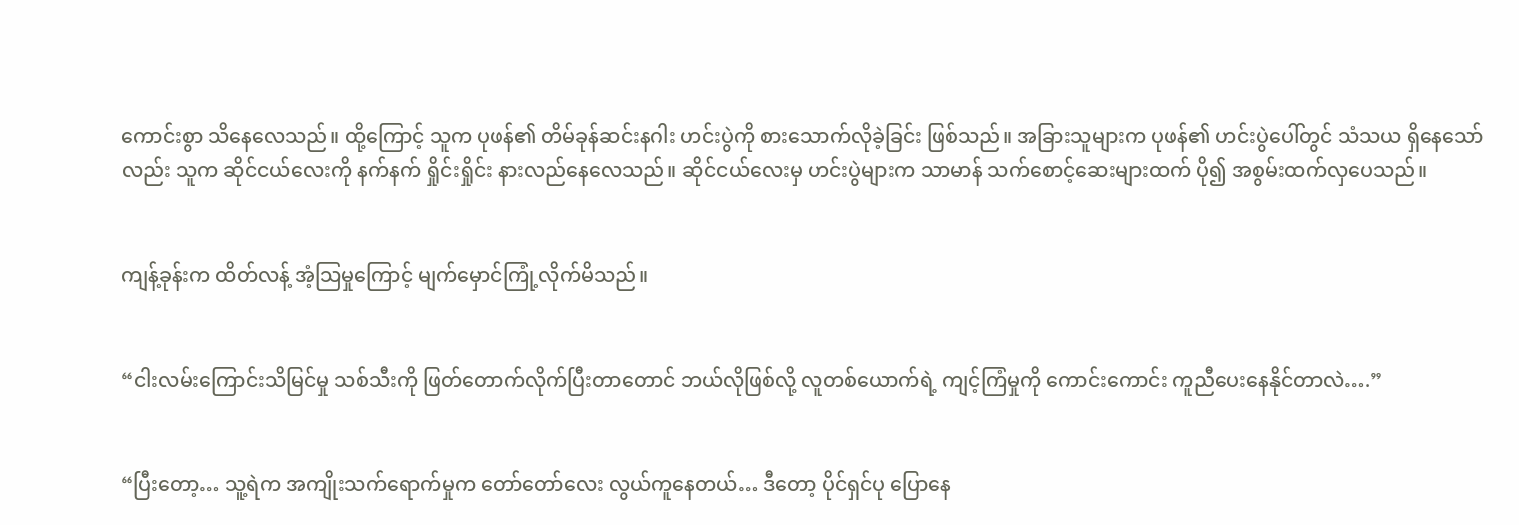ကောင်းစွာ သိနေလေသည်။ ထို့ကြောင့် သူက ပုဖန်၏ တိမ်ခုန်ဆင်းနဂါး ဟင်းပွဲကို စားသောက်လိုခဲ့ခြင်း ဖြစ်သည်။ အခြားသူများက ပုဖန်၏ ဟင်းပွဲပေါ်တွင် သံသယ ရှိနေသော်လည်း သူက ဆိုင်ငယ်လေးကို နက်နက် ရှိုင်းရှိုင်း နားလည်နေလေသည်။ ဆိုင်ငယ်လေးမှ ဟင်းပွဲများက သာမာန် သက်စောင့်ဆေးများထက် ပို၍ အစွမ်းထက်လှပေသည်။


ကျန့်ခုန်းက ထိတ်လန့် အံ့သြမှုကြောင့် မျက်မှောင်ကြုံ့လိုက်မိသည်။


“ငါးလမ်းကြောင်းသိမြင်မှု သစ်သီးကို ဖြတ်တောက်လိုက်ပြီးတာတောင် ဘယ်လိုဖြစ်လို့ လူတစ်ယောက်ရဲ့ ကျင့်ကြံမှုကို ကောင်းကောင်း ကူညီပေးနေနိုင်တာလဲ….”


“ပြီးတော့… သူ့ရဲက အကျိုးသက်ရောက်မှုက တော်တော်လေး လွယ်ကူနေတယ်… ဒီတော့ ပိုင်ရှင်ပု ပြောနေ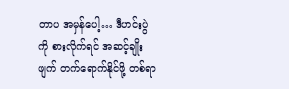တာပ အမှန်ပေါ့… ဒီဟင်းပွဲကို စားလိုက်ရင် အဆင့်ချိုးဖျက် တက်ရောက်နိုင်ဖို့ တစ်ရာ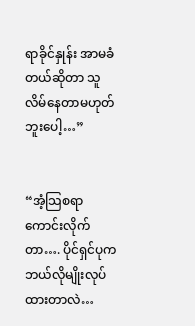ရာခိုင်နှုန်း အာမခံတယ်ဆိုတာ သူလိမ်နေတာမဟုတ်ဘူးပေါ့…”


“အံ့သြစရာကောင်းလိုက်တာ…. ပိုင်ရှင်ပုက ဘယ်လိုမျိုးလုပ်ထားတာလဲ…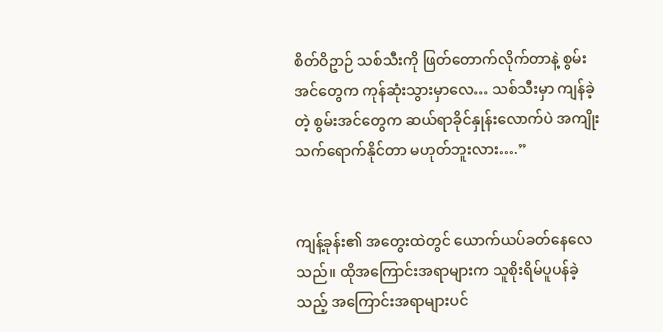စိတ်ဝိဥာဉ် သစ်သီးကို ဖြတ်တောက်လိုက်တာနဲ့ စွမ်းအင်တွေက ကုန်ဆုံးသွားမှာလေ… သစ်သီးမှာ ကျန်ခဲ့တဲ့ စွမ်းအင်တွေက ဆယ်ရာခိုင်နှုန်းလောက်ပဲ အကျိုးသက်ရောက်နိုင်တာ မဟုတ်ဘူးလား….”


ကျန့်ခုန်း၏ အတွေးထဲတွင် ယောက်ယပ်ခတ်နေလေသည်။ ထိုအကြောင်းအရာများက သူစိုးရိမ်ပူပန်ခဲ့သည့် အကြောင်းအရာများပင်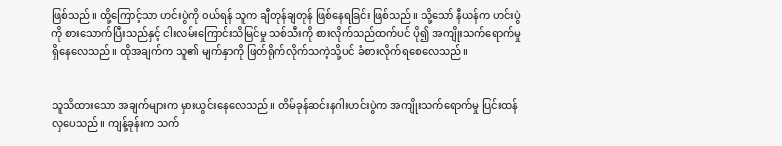ဖြစ်သည်။ ထို့ကြောင့်သာ ဟင်းပွဲကို ၀ယ်ရန် သူက ချီတုန်ချတုန် ဖြစ်နေရခြင်း ဖြစ်သည်။ သို့သော် နီယန်က ဟင်းပွဲကို စားသောက်ပြီးသည်နှင့် ငါးလမ်းကြောင်းသိမြင်မှု သစ်သီးကို စားလိုက်သည်ထက်ပင် ပို၍ အကျိုးသက်ရောက်မှု ရှိနေလေသည်။ ထိုအချက်က သူ၏ မျက်နှာကို ဖြတ်ရိုက်လိုက်သကဲ့သို့ပင် ခံစားလိုက်ရစေလေသည်။


သူသိထားသော အချက်များက မှားယွင်းနေလေသည်။ တိမ်ခုန်ဆင်းနဂါးဟင်းပွဲက အကျိုးသက်ရောက်မှု ပြင်းထန်လှပေသည်။ ကျန့်ခုန်းက သက်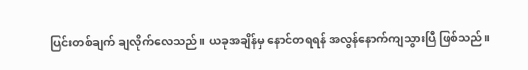ပြင်းတစ်ချက် ချလိုက်လေသည်။ ယခုအချိန်မှ နောင်တရရန် အလွန်နောက်ကျသွားပြီ ဖြစ်သည်။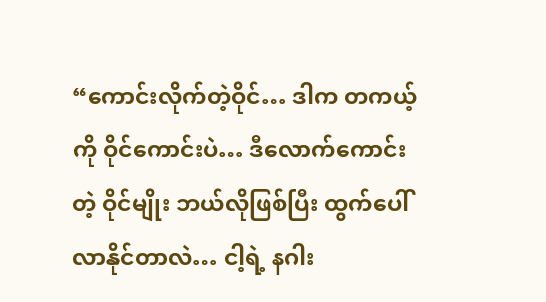“ကောင်းလိုက်တဲ့ဝိုင်… ဒါက တကယ့်ကို ဝိုင်ကောင်းပဲ… ဒီလောက်ကောင်းတဲ့ ဝိုင်မျိုး ဘယ်လိုဖြစ်ပြီး ထွက်ပေါ်လာနိုင်တာလဲ… ငါ့ရဲ့ နဂါး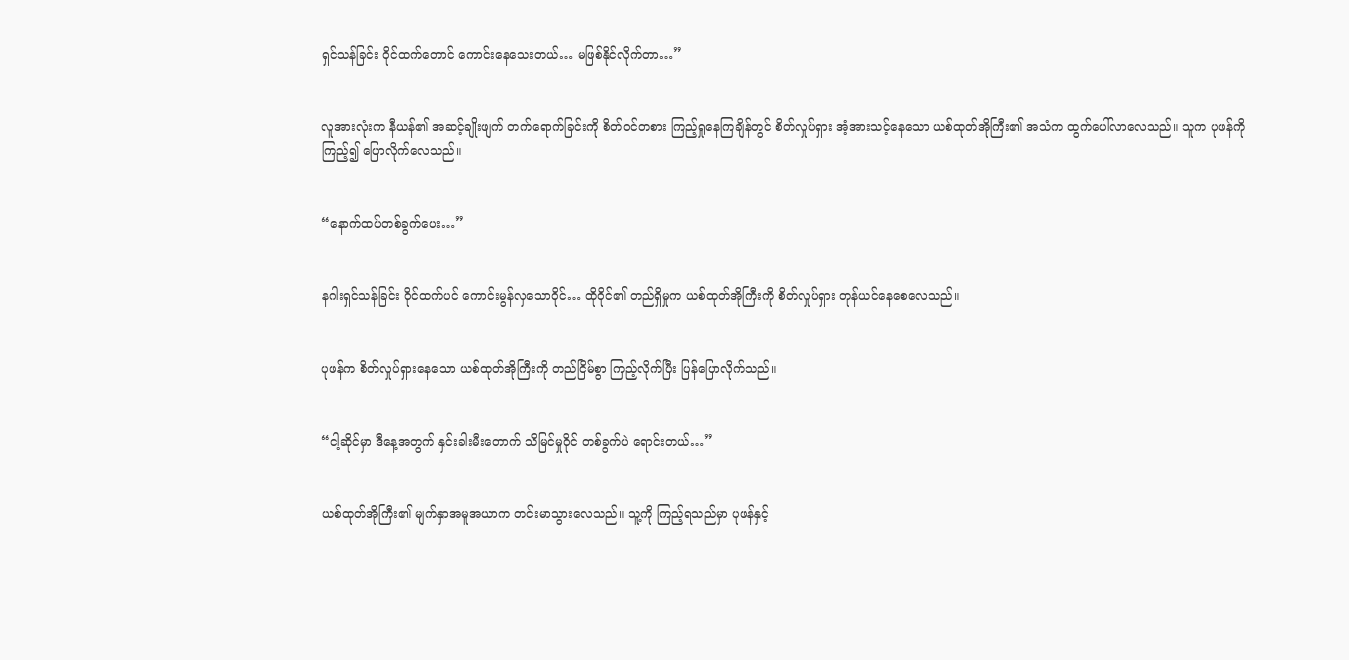ရှင်သန်ခြင်း ဝိုင်ထက်တောင် ကောင်းနေသေးတယ်… မဖြစ်နိုင်လိုက်တာ…”


လူအားလုံးက နီယန်၏ အဆင့်ချိုးဖျက် တက်ရောက်ခြင်းကို စိတ်၀င်တစား ကြည့်ရှုနေကြချိန်တွင် စိတ်လှုပ်ရှား အံ့အားသင့်နေသော ယစ်ထုတ်အိုကြီး၏ အသံက ထွက်ပေါ်လာလေသည်။ သူက ပုဖန်ကို ကြည့်၍ ပြောလိုက်လေသည်။


“နောက်ထပ်တစ်ခွက်ပေး…”


နဂါးရှင်သန်ခြင်း ဝိုင်ထက်ပင် ကောင်းမွန်လှသောဝိုင်… ထို၀ိုင်၏ တည်ရှိမှုက ယစ်ထုတ်အိုကြီးကို စိတ်လှုပ်ရှား တုန်ယင်နေစေလေသည်။


ပုဖန်က စိတ်လှုပ်ရှားနေသော ယစ်ထုတ်အိုကြီးကို တည်ငြိမ်စွာ ကြည့်လိုက်ပြီး ပြန်ပြောလိုက်သည်။


“ငါ့ဆိုင်မှာ ဒီနေ့အတွက် နှင်းခါးမီးတောက် သိမြင်မှုဝိုင် တစ်ခွက်ပဲ ရောင်းတယ်…”


ယစ်ထုတ်အိုကြီး၏ မျက်နှာအမူအယာက တင်းမာသွားလေသည်။ သူ့ကို ကြည့်ရသည်မှာ ပုဖန်နှင့်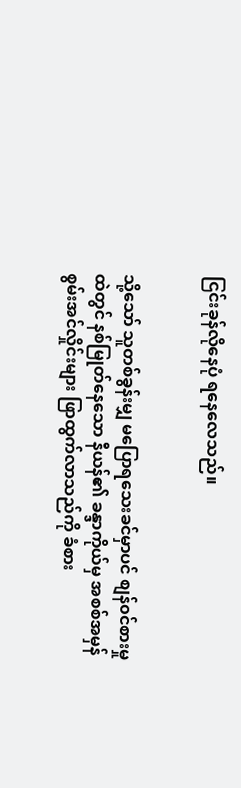ငြင်းခုန်လိုနေပုံ ရနေလေသည်။


သို့သော် သူတစ်ခွန်းမျှ မပြောရသေးခင်မှာပင် စျန်၀င်စားမှုထဲတွင် နစ်မြုတ်နေသော နီယန်၏ ခန္ဒာကိုယ်မှ အစစ်အမှန် စွမ်းအင်လှိုင်းများ ဖြာထွက်လာသည်ကို ခံစား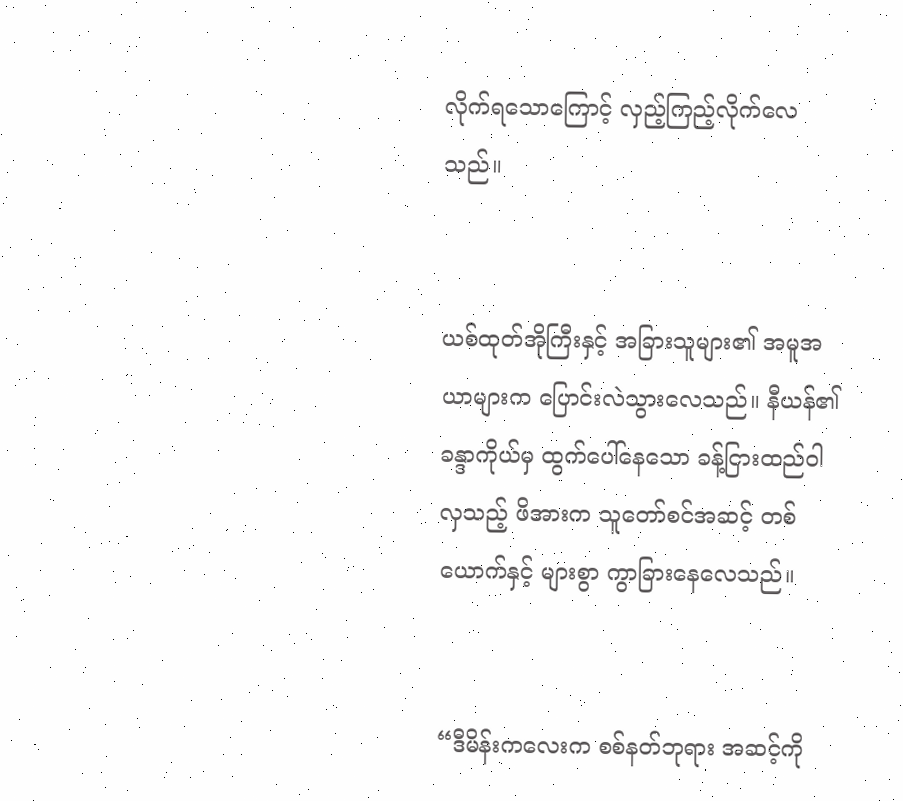လိုက်ရသောကြောင့် လှည့်ကြည့်လိုက်လေသည်။


ယစ်ထုတ်အိုကြီးနှင့် အခြားသူများ၏ အမူအယာများက ပြောင်းလဲသွားလေသည်။ နီယန်၏ ခန္ဒာကိုယ်မှ ထွက်ပေါ်နေသော ခန့်ငြားထည်ဝါလှသည့် ဖိအားက သူတော်စင်အဆင့် တစ်ယောက်နှင့် များစွာ ကွာခြားနေလေသည်။


“ဒီမိန်းကလေးက စစ်နတ်ဘုရား အဆင့်ကို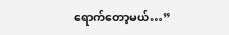ရောက်တော့မယ်…”